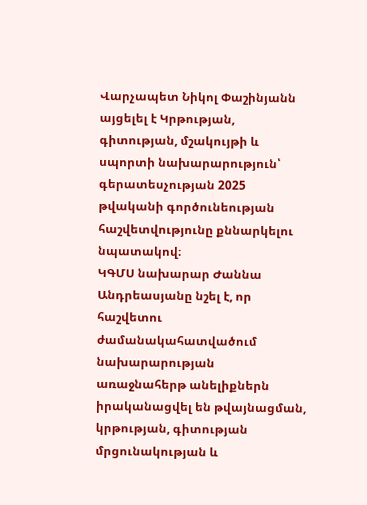Վարչապետ Նիկոլ Փաշինյանն այցելել է Կրթության, գիտության, մշակույթի և սպորտի նախարարություն՝ գերատեսչության 2025 թվականի գործունեության հաշվետվությունը քննարկելու նպատակով։
ԿԳՄՍ նախարար Ժաննա Անդրեասյանը նշել է, որ հաշվետու ժամանակահատվածում նախարարության առաջնահերթ անելիքներն իրականացվել են թվայնացման, կրթության, գիտության մրցունակության և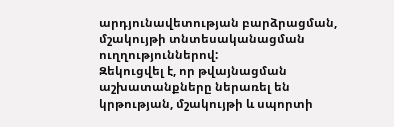արդյունավետության բարձրացման, մշակույթի տնտեսականացման ուղղություններով:
Զեկուցվել է, որ թվայնացման աշխատանքները ներառել են կրթության, մշակույթի և սպորտի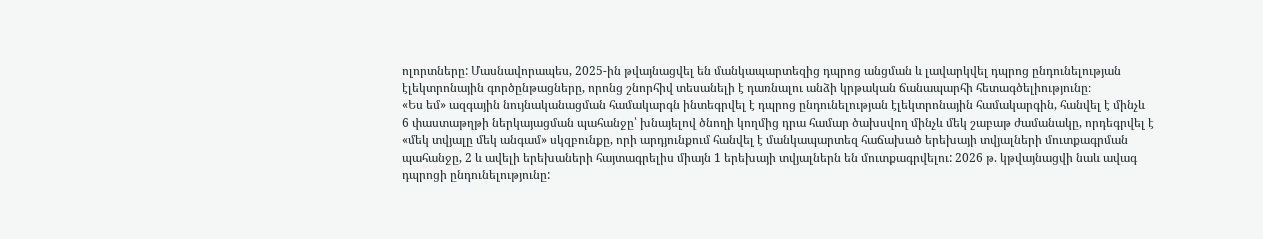ոլորտները: Մասնավորապես, 2025-ին թվայնացվել են մանկապարտեզից դպրոց անցման և լավարկվել դպրոց ընդունելության էլեկտրոնային գործընթացները, որոնց շնորհիվ տեսանելի է դառնալու անձի կրթական ճանապարհի հետագծելիությունը։
«Ես եմ» ազգային նույնականացման համակարգն ինտեգրվել է դպրոց ընդունելության էլեկտրոնային համակարգին, հանվել է մինչև 6 փաստաթղթի ներկայացման պահանջը՝ խնայելով ծնողի կողմից դրա համար ծախսվող մինչև մեկ շաբաթ ժամանակը, որդեգրվել է «մեկ տվյալը մեկ անգամ» սկզբունքը, որի արդյունքում հանվել է մանկապարտեզ հաճախած երեխայի տվյալների մուտքագրման պահանջը, 2 և ավելի երեխաների հայտագրելիս միայն 1 երեխայի տվյալներն են մուտքագրվելու: 2026 թ. կթվայնացվի նաև ավագ դպրոցի ընդունելությունը: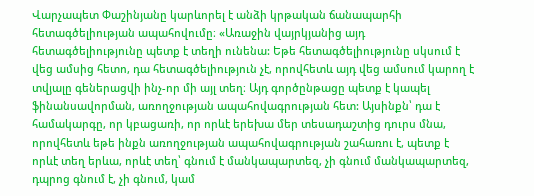Վարչապետ Փաշինյանը կարևորել է անձի կրթական ճանապարհի հետագծելիության ապահովումը։ «Առաջին վայրկյանից այդ հետագծելիությունը պետք է տեղի ունենա: Եթե հետագծելիությունը սկսում է վեց ամսից հետո, դա հետագծելիություն չէ, որովհետև այդ վեց ամսում կարող է տվյալը գեներացվի ինչ-որ մի այլ տեղ։ Այդ գործընթացը պետք է կապել ֆինանսավորման, առողջության ապահովագրության հետ: Այսինքն՝ դա է համակարգը, որ կբացառի, որ որևէ երեխա մեր տեսադաշտից դուրս մնա, որովհետև եթե ինքն առողջության ապահովագրության շահառու է, պետք է որևէ տեղ երևա, որևէ տեղ՝ գնում է մանկապարտեզ, չի գնում մանկապարտեզ, դպրոց գնում է, չի գնում, կամ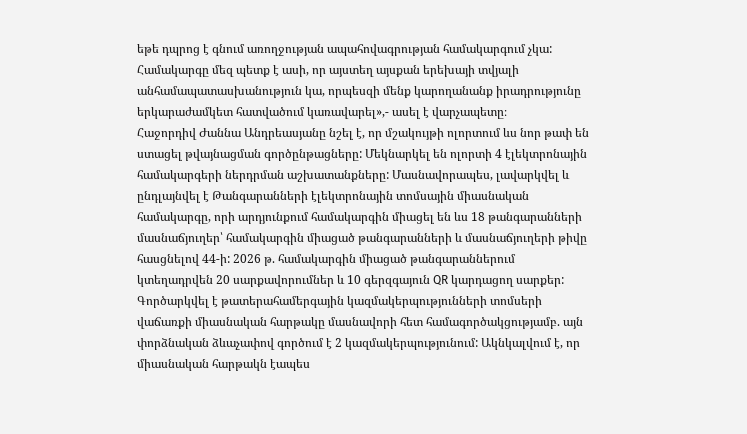եթե դպրոց է գնում առողջության ապահովագրության համակարգում չկա: Համակարգը մեզ պետք է ասի, որ այստեղ այսքան երեխայի տվյալի անհամապատասխանություն կա, որպեսզի մենք կարողանանք իրադրությունը երկարաժամկետ հատվածում կառավարել»,- ասել է վարչապետը։
Հաջորդիվ Ժաննա Անդրեասյանը նշել է, որ մշակույթի ոլորտում ևս նոր թափ են ստացել թվայնացման գործընթացները: Մեկնարկել են ոլորտի 4 էլեկտրոնային համակարգերի ներդրման աշխատանքները: Մասնավորապես, լավարկվել և ընդլայնվել է Թանգարանների էլեկտրոնային տոմսային միասնական համակարգը, որի արդյունքում համակարգին միացել են ևս 18 թանգարանների մասնաճյուղեր՝ համակարգին միացած թանգարանների և մասնաճյուղերի թիվը հասցնելով 44-ի: 2026 թ. համակարգին միացած թանգարաններում կտեղադրվեն 20 սարքավորումներ և 10 գերզգայուն QR կարդացող սարքեր:
Գործարկվել է թատերահամերգային կազմակերպությունների տոմսերի վաճառքի միասնական հարթակը մասնավորի հետ համագործակցությամբ. այն փորձնական ձևաչափով գործում է 2 կազմակերպությունում: Ակնկալվում է, որ միասնական հարթակն էապես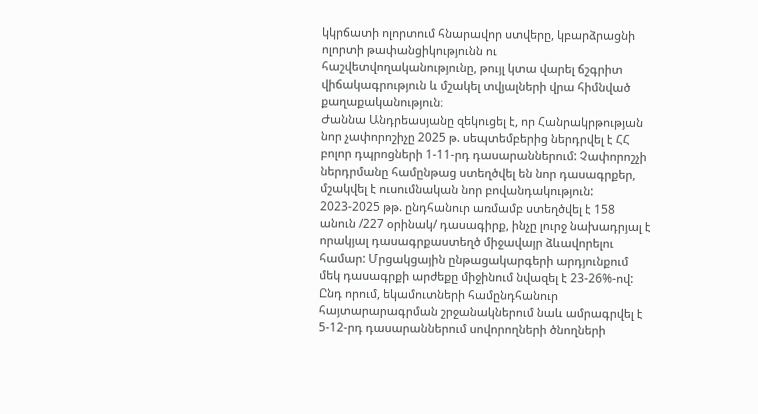կկրճատի ոլորտում հնարավոր ստվերը, կբարձրացնի ոլորտի թափանցիկությունն ու հաշվետվողականությունը, թույլ կտա վարել ճշգրիտ վիճակագրություն և մշակել տվյալների վրա հիմնված քաղաքականություն։
Ժաննա Անդրեասյանը զեկուցել է, որ Հանրակրթության նոր չափորոշիչը 2025 թ. սեպտեմբերից ներդրվել է ՀՀ բոլոր դպրոցների 1-11-րդ դասարաններում: Չափորոշչի ներդրմանը համընթաց ստեղծվել են նոր դասագրքեր, մշակվել է ուսումնական նոր բովանդակություն: 2023-2025 թթ. ընդհանուր առմամբ ստեղծվել է 158 անուն /227 օրինակ/ դասագիրք, ինչը լուրջ նախադրյալ է որակյալ դասագրքաստեղծ միջավայր ձևավորելու համար: Մրցակցային ընթացակարգերի արդյունքում մեկ դասագրքի արժեքը միջինում նվազել է 23-26%-ով: Ընդ որում, եկամուտների համընդհանուր հայտարարագրման շրջանակներում նաև ամրագրվել է 5-12-րդ դասարաններում սովորողների ծնողների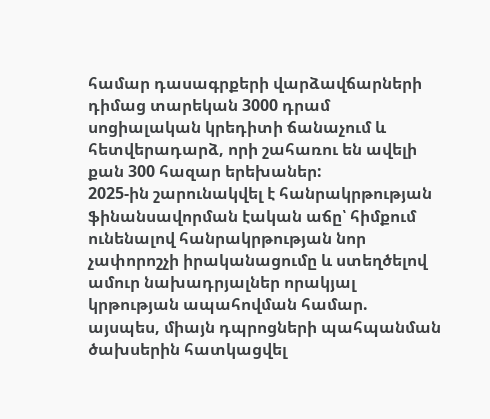համար դասագրքերի վարձավճարների դիմաց տարեկան 3000 դրամ սոցիալական կրեդիտի ճանաչում և հետվերադարձ, որի շահառու են ավելի քան 300 հազար երեխաներ:
2025-ին շարունակվել է հանրակրթության ֆինանսավորման էական աճը՝ հիմքում ունենալով հանրակրթության նոր չափորոշչի իրականացումը և ստեղծելով ամուր նախադրյալներ որակյալ կրթության ապահովման համար. այսպես, միայն դպրոցների պահպանման ծախսերին հատկացվել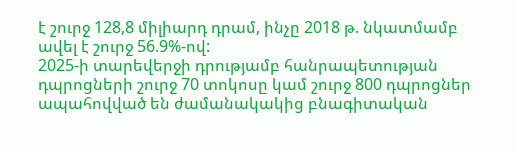է շուրջ 128,8 միլիարդ դրամ, ինչը 2018 թ. նկատմամբ ավել է շուրջ 56.9%-ով:
2025-ի տարեվերջի դրությամբ հանրապետության դպրոցների շուրջ 70 տոկոսը կամ շուրջ 800 դպրոցներ ապահովված են ժամանակակից բնագիտական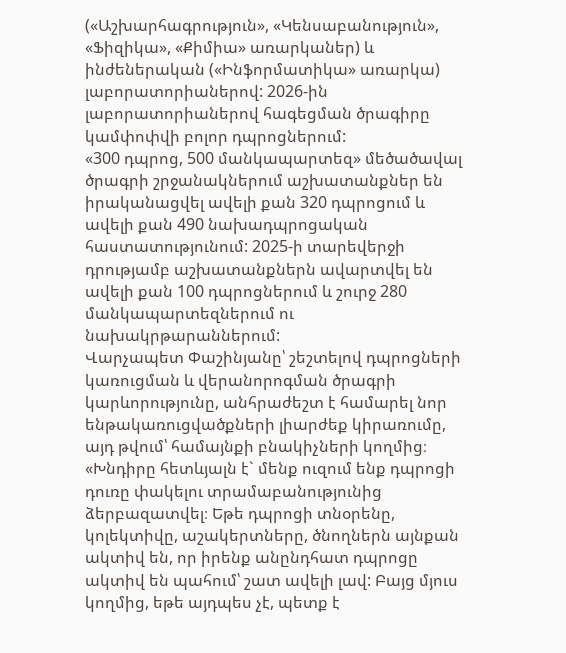(«Աշխարհագրություն», «Կենսաբանություն», «Ֆիզիկա», «Քիմիա» առարկաներ) և ինժեներական («Ինֆորմատիկա» առարկա) լաբորատորիաներով: 2026-ին լաբորատորիաներով հագեցման ծրագիրը կամփոփվի բոլոր դպրոցներում:
«300 դպրոց, 500 մանկապարտեզ» մեծածավալ ծրագրի շրջանակներում աշխատանքներ են իրականացվել ավելի քան 320 դպրոցում և ավելի քան 490 նախադպրոցական հաստատությունում: 2025-ի տարեվերջի դրությամբ աշխատանքներն ավարտվել են ավելի քան 100 դպրոցներում և շուրջ 280 մանկապարտեզներում ու նախակրթարաններում:
Վարչապետ Փաշինյանը՝ շեշտելով դպրոցների կառուցման և վերանորոգման ծրագրի կարևորությունը, անհրաժեշտ է համարել նոր ենթակառուցվածքների լիարժեք կիրառումը, այդ թվում՝ համայնքի բնակիչների կողմից։ «Խնդիրը հետևյալն է` մենք ուզում ենք դպրոցի դուռը փակելու տրամաբանությունից ձերբազատվել։ Եթե դպրոցի տնօրենը, կոլեկտիվը, աշակերտները, ծնողներն այնքան ակտիվ են, որ իրենք անընդհատ դպրոցը ակտիվ են պահում՝ շատ ավելի լավ: Բայց մյուս կողմից, եթե այդպես չէ, պետք է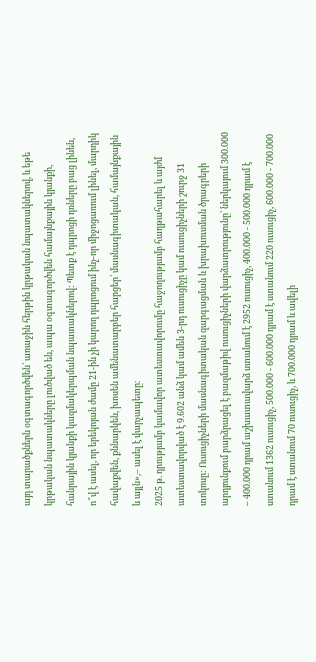այդ տարածքներն օգտագործվեն՝ առաջին հերթին կրթական նպատակներով, և եթե կրթական նպատակները լուծված են, ապա օգտագործվեն համայնքային կյանքի, հանրային կյանքի կազմակերպման նպատակներով: Պետք է դպրոցի դռները բաց լինեն, ո՞վ է ասել, որ երեկոյան ժամը 21-ին չի կարող դպրոցում ինչ-որ միջոցառում լինել, մարդիկ հավաքվեն, քննարկեն, խոսեն ամենատարբեր հարցեր՝ մասնագիտական, համայնքային և այլն»,– ասել է վարչապետը։
2025 թ. դրությամբ կամավոր ատեստավորումը հաջողությամբ հաղթահարել և այժմ ատեստավորված է 9.602 անձ կամ ամեն 3-րդ ուսուցիչը կամ ուսուցիչների շուրջ 31 տոկոսը: Ուսուցիչների մասնագիտական զարգացման և խրախուսման ծրագրերի արդյունքում բարձրացել է բազմաթիվ ուսուցիչների վարձատրությունը՝ ներկայում 300.000 – 400.000 դրամ աշխատավարձ ստանում է 2952 ուսուցիչ, 400.000 - 500.000 դրամ է ստանում 1362 ուսուցիչ, 500.000 - 600.000 դրամ է ստանում 220 ուսուցիչ, 600.000 - 700.000 դրամ է ստանում 70 ուսուցիչ, և 700.000 դրամ և ավելի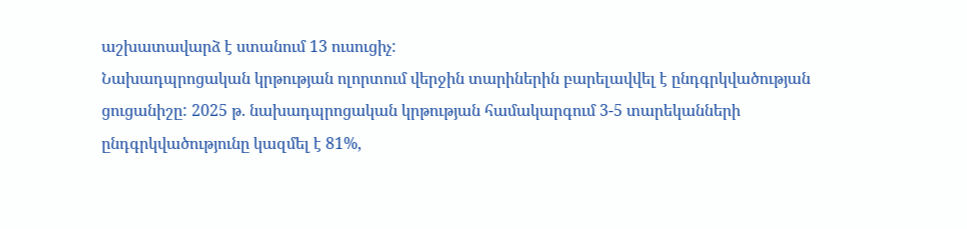աշխատավարձ է ստանում 13 ուսուցիչ:
Նախադպրոցական կրթության ոլորտում վերջին տարիներին բարելավվել է ընդգրկվածության ցուցանիշը: 2025 թ. նախադպրոցական կրթության համակարգում 3-5 տարեկանների ընդգրկվածությունը կազմել է 81%,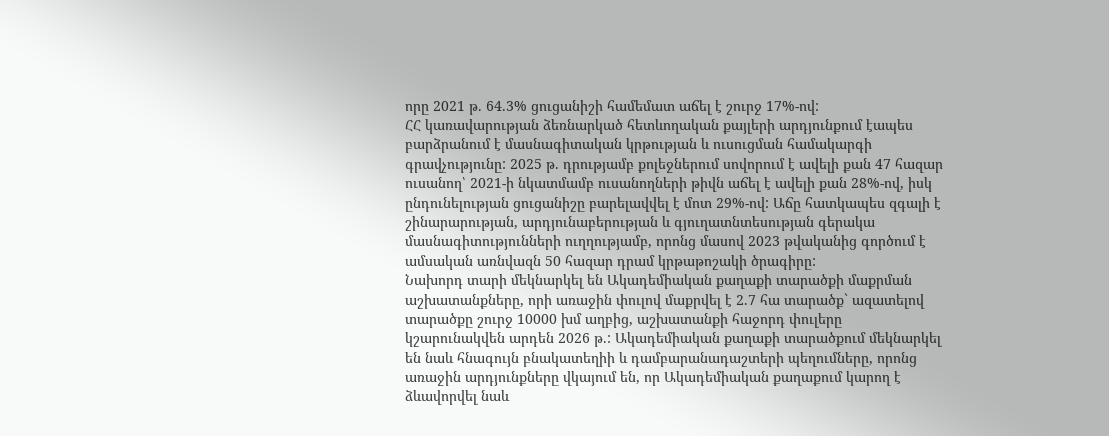որը 2021 թ. 64.3% ցուցանիշի համեմատ աճել է շուրջ 17%-ով:
ՀՀ կառավարության ձեռնարկած հետևողական քայլերի արդյունքում էապես բարձրանում է մասնագիտական կրթության և ուսուցման համակարգի գրավչությունը: 2025 թ. դրությամբ քոլեջներում սովորում է ավելի քան 47 հազար ուսանող՝ 2021-ի նկատմամբ ուսանողների թիվն աճել է ավելի քան 28%-ով, իսկ ընդունելության ցուցանիշը բարելավվել է մոտ 29%-ով: Աճը հատկապես զգալի է շինարարության, արդյունաբերության և գյուղատնտեսության գերակա մասնագիտությունների ուղղությամբ, որոնց մասով 2023 թվականից գործում է ամսական առնվազն 50 հազար դրամ կրթաթոշակի ծրագիրը:
Նախորդ տարի մեկնարկել են Ակադեմիական քաղաքի տարածքի մաքրման աշխատանքները, որի առաջին փուլով մաքրվել է 2.7 հա տարածք` ազատելով տարածքը շուրջ 10000 խմ աղբից, աշխատանքի հաջորդ փուլերը կշարունակվեն արդեն 2026 թ.: Ակադեմիական քաղաքի տարածքում մեկնարկել են նաև հնագույն բնակատեղիի և դամբարանադաշտերի պեղումները, որոնց առաջին արդյունքները վկայում են, որ Ակադեմիական քաղաքում կարող է ձևավորվել նաև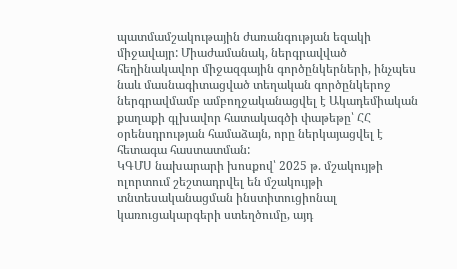պատմամշակութային ժառանգության եզակի միջավայր: Միաժամանակ, ներգրավված հեղինակավոր միջազգային գործընկերների, ինչպես նաև մասնագիտացված տեղական գործընկերոջ ներգրավմամբ ամբողջականացվել է Ակադեմիական քաղաքի գլխավոր հատակագծի փաթեթը՝ ՀՀ օրենսդրության համաձայն, որը ներկայացվել է հետագա հաստատման:
ԿԳՄՍ նախարարի խոսքով՝ 2025 թ. մշակույթի ոլորտում շեշտադրվել են մշակույթի տնտեսականացման ինստիտուցիոնալ կառուցակարգերի ստեղծումը, այդ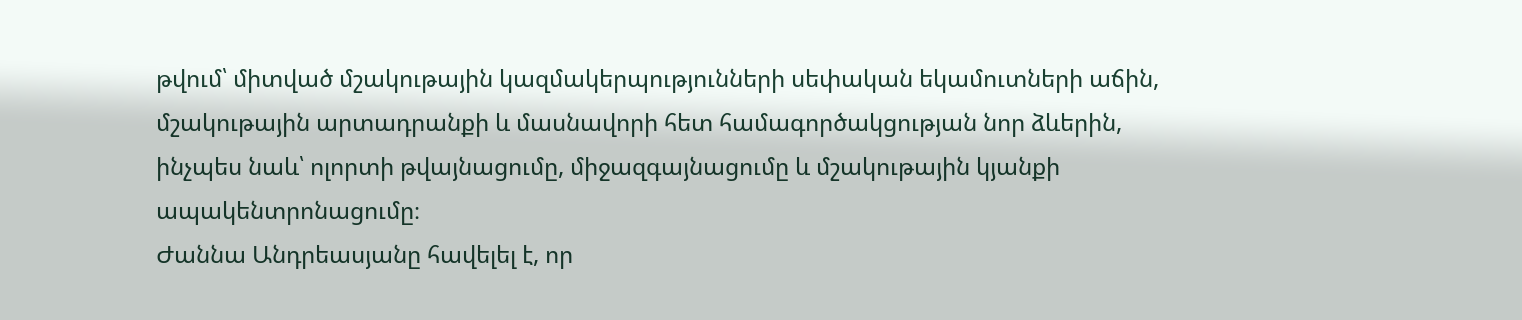թվում՝ միտված մշակութային կազմակերպությունների սեփական եկամուտների աճին, մշակութային արտադրանքի և մասնավորի հետ համագործակցության նոր ձևերին, ինչպես նաև՝ ոլորտի թվայնացումը, միջազգայնացումը և մշակութային կյանքի ապակենտրոնացումը։
Ժաննա Անդրեասյանը հավելել է, որ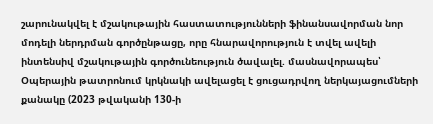շարունակվել է մշակութային հաստատությունների ֆինանսավորման նոր մոդելի ներդրման գործընթացը, որը հնարավորություն է տվել ավելի ինտենսիվ մշակութային գործունեություն ծավալել. մասնավորապես՝ Օպերային թատրոնում կրկնակի ավելացել է ցուցադրվող ներկայացումների քանակը (2023 թվականի 130-ի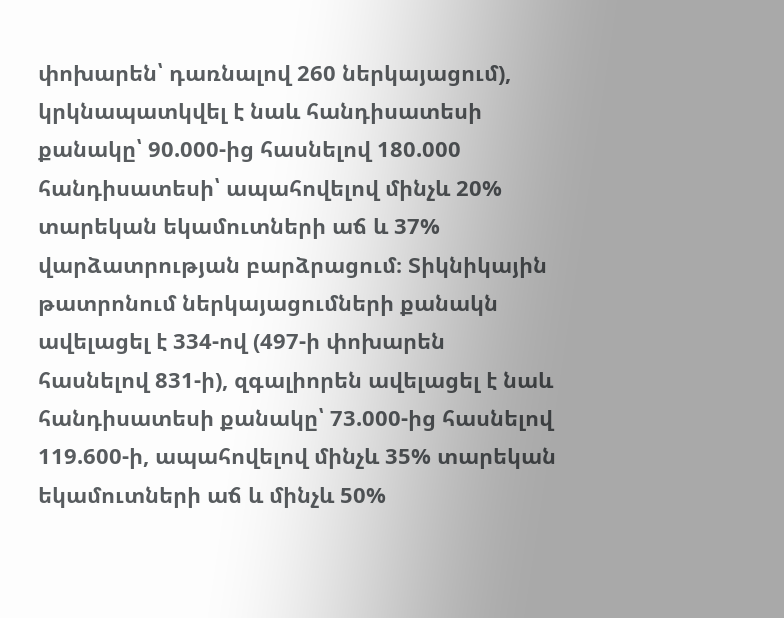փոխարեն՝ դառնալով 260 ներկայացում), կրկնապատկվել է նաև հանդիսատեսի քանակը՝ 90.000-ից հասնելով 180.000 հանդիսատեսի՝ ապահովելով մինչև 20% տարեկան եկամուտների աճ և 37% վարձատրության բարձրացում։ Տիկնիկային թատրոնում ներկայացումների քանակն ավելացել է 334-ով (497-ի փոխարեն հասնելով 831-ի), զգալիորեն ավելացել է նաև հանդիսատեսի քանակը՝ 73.000-ից հասնելով 119.600-ի, ապահովելով մինչև 35% տարեկան եկամուտների աճ և մինչև 50%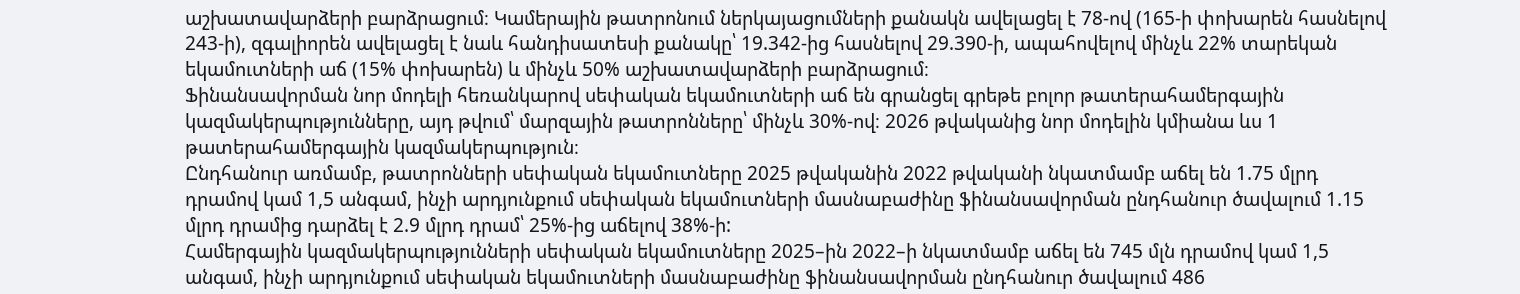աշխատավարձերի բարձրացում։ Կամերային թատրոնում ներկայացումների քանակն ավելացել է 78-ով (165-ի փոխարեն հասնելով 243-ի), զգալիորեն ավելացել է նաև հանդիսատեսի քանակը՝ 19.342-ից հասնելով 29.390-ի, ապահովելով մինչև 22% տարեկան եկամուտների աճ (15% փոխարեն) և մինչև 50% աշխատավարձերի բարձրացում։
Ֆինանսավորման նոր մոդելի հեռանկարով սեփական եկամուտների աճ են գրանցել գրեթե բոլոր թատերահամերգային կազմակերպությունները, այդ թվում՝ մարզային թատրոնները՝ մինչև 30%-ով։ 2026 թվականից նոր մոդելին կմիանա ևս 1 թատերահամերգային կազմակերպություն։
Ընդհանուր առմամբ, թատրոնների սեփական եկամուտները 2025 թվականին 2022 թվականի նկատմամբ աճել են 1.75 մլրդ դրամով կամ 1,5 անգամ, ինչի արդյունքում սեփական եկամուտների մասնաբաժինը ֆինանսավորման ընդհանուր ծավալում 1.15 մլրդ դրամից դարձել է 2.9 մլրդ դրամ՝ 25%-ից աճելով 38%-ի:
Համերգային կազմակերպությունների սեփական եկամուտները 2025–ին 2022–ի նկատմամբ աճել են 745 մլն դրամով կամ 1,5 անգամ, ինչի արդյունքում սեփական եկամուտների մասնաբաժինը ֆինանսավորման ընդհանուր ծավալում 486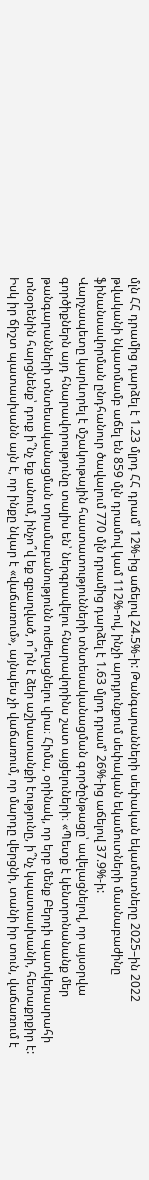մլն ՀՀ դրամից դարձել է 1.23 մլրդ ՀՀ դրամ՝ 12%-ից աճելով 24.5%-ի: Թանգարանների սեփական եկամուտները 2025–ին 2022 թվականի նկատմամբ աճել են 859 մլն դրամով կամ 112%-ով, ինչի արդյունքում սեփական եկամուտների մասնաբաժինը ֆինանսավորման ընդհանուր ծավալում 770 մլն դրամից դարձել է 1.63 մլրդ դրամ՝ 26%-ից աճելով 37.9%-ի:
Վարչապետը կարևորել է մշակութային հաստատությունների տնտեսականացման գործընթացը՝ ավելացնելով, որ այսօրվա գործիքներն այդ հնարավորությունը տալիս են՝ ներգրավելու հնարավորինս շատ այցելուների։ «Պետք է կենտրոնանանք մեր թանգարանների տնտեսականացման տրամաբանությունն ուժեղացնելու վրա։ Հիմա, օրինակ, որ երբ մենք Բերդի պատկերասրահի տնօրենին հարցնենք՝ դուք ի՞նչ եք անում, ինչո՞վ եք զբաղված, ո՞րն է ձեր աշխատանքի էությունը, ի՞նչ կպատասխանի, հետաքրքիր է: Իսկ իր ճիշտ պատասխանն այն է, որ ինքը նկար է «վաճառում», այնպես չի վաճառում, որ մարդը վերցնի, տանի իր տուն, վաճառում է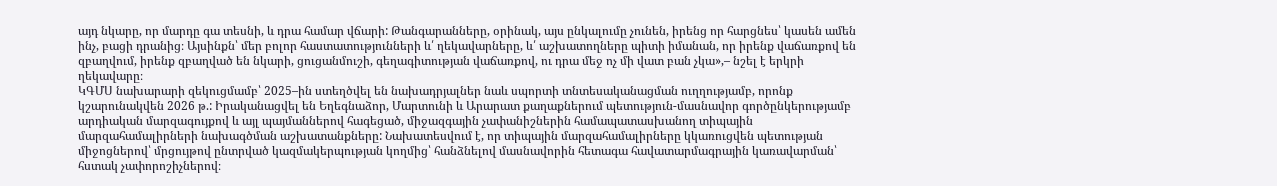այդ նկարը, որ մարդը գա տեսնի, և դրա համար վճարի: Թանգարանները, օրինակ, այս ընկալումը չունեն, իրենց որ հարցնես՝ կասեն ամեն ինչ, բացի դրանից։ Այսինքն՝ մեր բոլոր հաստատությունների և՛ ղեկավարները, և՛ աշխատողները պիտի իմանան, որ իրենք վաճառքով են զբաղվում, իրենք զբաղված են նկարի, ցուցանմուշի, գեղագիտության վաճառքով, ու դրա մեջ ոչ մի վատ բան չկա»,– նշել է երկրի ղեկավարը։
ԿԳՄՍ նախարարի զեկուցմամբ՝ 2025–ին ստեղծվել են նախադրյալներ նաև սպորտի տնտեսականացման ուղղությամբ, որոնք կշարունակվեն 2026 թ.: Իրականացվել են Եղեգնաձոր, Մարտունի և Արարատ քաղաքներում պետություն-մասնավոր գործընկերությամբ արդիական մարզագույքով և այլ պայմաններով հագեցած, միջազգային չափանիշներին համապատասխանող տիպային մարզահամալիրների նախագծման աշխատանքները: Նախատեսվում է, որ տիպային մարզահամալիրները կկառուցվեն պետության միջոցներով՝ մրցույթով ընտրված կազմակերպության կողմից՝ հանձնելով մասնավորին հետագա հավատարմագրային կառավարման՝ հստակ չափորոշիչներով։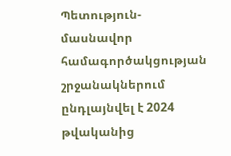Պետություն-մասնավոր համագործակցության շրջանակներում ընդլայնվել է 2024 թվականից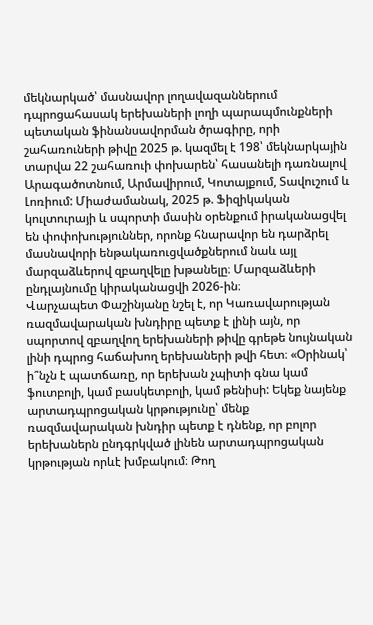մեկնարկած՝ մասնավոր լողավազաններում դպրոցահասակ երեխաների լողի պարապմունքների պետական ֆինանսավորման ծրագիրը, որի շահառուների թիվը 2025 թ. կազմել է 198՝ մեկնարկային տարվա 22 շահառուի փոխարեն՝ հասանելի դառնալով Արագածոտնում, Արմավիրում, Կոտայքում, Տավուշում և Լոռիում: Միաժամանակ, 2025 թ. Ֆիզիկական կուլտուրայի և սպորտի մասին օրենքում իրականացվել են փոփոխություններ, որոնք հնարավոր են դարձրել մասնավորի ենթակառուցվածքներում նաև այլ մարզաձևերով զբաղվելը խթանելը։ Մարզաձևերի ընդլայնումը կիրականացվի 2026-ին։
Վարչապետ Փաշինյանը նշել է, որ Կառավարության ռազմավարական խնդիրը պետք է լինի այն, որ սպորտով զբաղվող երեխաների թիվը գրեթե նույնական լինի դպրոց հաճախող երեխաների թվի հետ։ «Օրինակ՝ ի՞նչն է պատճառը, որ երեխան չպիտի գնա կամ ֆուտբոլի, կամ բասկետբոլի, կամ թենիսի: Եկեք նայենք արտադպրոցական կրթությունը՝ մենք ռազմավարական խնդիր պետք է դնենք, որ բոլոր երեխաներն ընդգրկված լինեն արտադպրոցական կրթության որևէ խմբակում։ Թող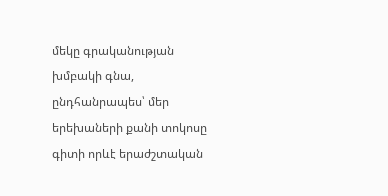մեկը գրականության խմբակի գնա, ընդհանրապես՝ մեր երեխաների քանի տոկոսը գիտի որևէ երաժշտական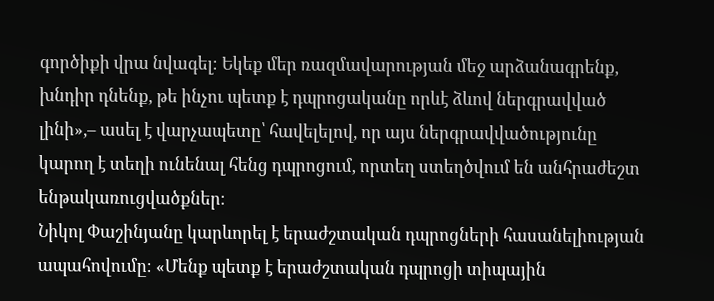գործիքի վրա նվագել։ Եկեք մեր ռազմավարության մեջ արձանագրենք, խնդիր դնենք, թե ինչու պետք է դպրոցականը որևէ ձևով ներգրավված լինի»,– ասել է վարչապետը՝ հավելելով, որ այս ներգրավվածությունը կարող է տեղի ունենալ հենց դպրոցում, որտեղ ստեղծվում են անհրաժեշտ ենթակառուցվածքներ։
Նիկոլ Փաշինյանը կարևորել է երաժշտական դպրոցների հասանելիության ապահովումը։ «Մենք պետք է երաժշտական դպրոցի տիպային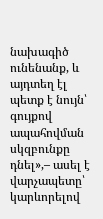նախագիծ ունենանք, և այդտեղ էլ պետք է նույն՝ գույքով ապահովման սկզբունքը դնել»,– ասել է վարչապետը՝ կարևորելով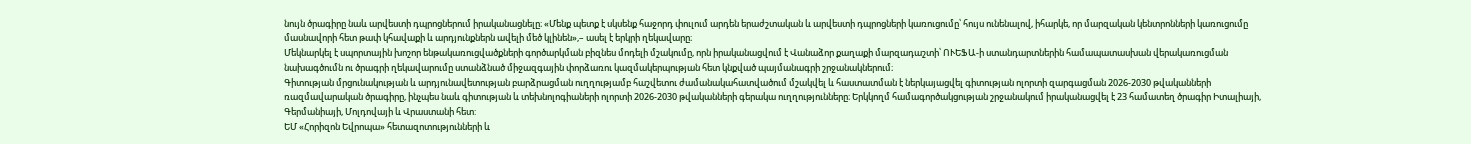նույն ծրագիրը նաև արվեստի դպրոցներում իրականացնելը։ «Մենք պետք է սկսենք հաջորդ փուլում արդեն երաժշտական և արվեստի դպրոցների կառուցումը՝ հույս ունենալով, իհարկե, որ մարզական կենտրոնների կառուցումը մասնավորի հետ թափ կհավաքի և արդյունքներն ավելի մեծ կլինեն»,– ասել է երկրի ղեկավարը։
Մեկնարկել է սպորտային խոշոր ենթակառուցվածքների գործարկման բիզնես մոդելի մշակումը, որն իրականացվում է Վանաձոր քաղաքի մարզադաշտի՝ ՈՒԵՖԱ-ի ստանդարտներին համապատասխան վերակառուցման նախագծումն ու ծրագրի ղեկավարումը ստանձնած միջազգային փորձառու կազմակերպության հետ կնքված պայմանագրի շրջանակներում։
Գիտության մրցունակության և արդյունավետության բարձրացման ուղղությամբ հաշվետու ժամանակահատվածում մշակվել և հաստատման է ներկայացվել գիտության ոլորտի զարգացման 2026-2030 թվականների ռազմավարական ծրագիրը, ինչպես նաև գիտության և տեխնոլոգիաների ոլորտի 2026-2030 թվականների գերակա ուղղությունները։ Երկկողմ համագործակցության շրջանակում իրականացվել է 23 համատեղ ծրագիր Իտալիայի, Գերմանիայի, Մոլդովայի և Վրաստանի հետ:
ԵՄ «Հորիզոն Եվրոպա» հետազոտությունների և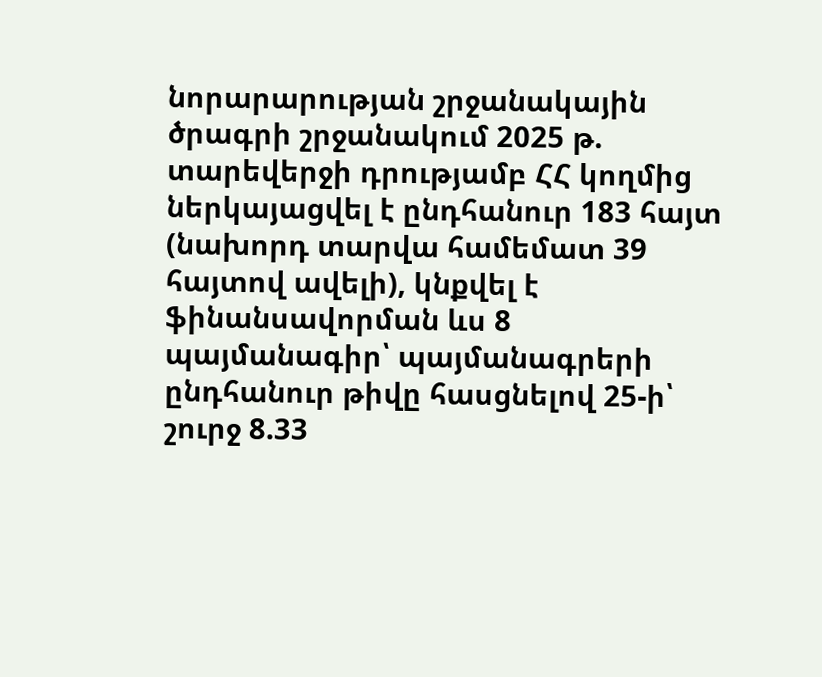նորարարության շրջանակային ծրագրի շրջանակում 2025 թ. տարեվերջի դրությամբ ՀՀ կողմից ներկայացվել է ընդհանուր 183 հայտ (նախորդ տարվա համեմատ 39 հայտով ավելի), կնքվել է ֆինանսավորման ևս 8 պայմանագիր՝ պայմանագրերի ընդհանուր թիվը հասցնելով 25-ի՝ շուրջ 8.33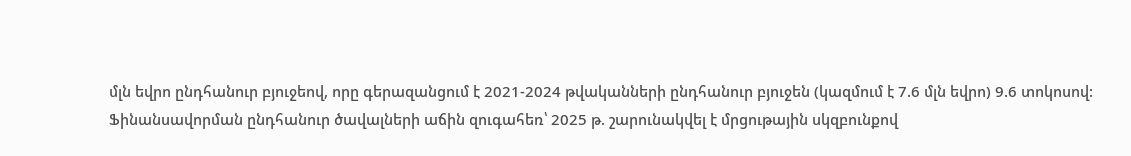մլն եվրո ընդհանուր բյուջեով, որը գերազանցում է 2021-2024 թվականների ընդհանուր բյուջեն (կազմում է 7.6 մլն եվրո) 9.6 տոկոսով:
Ֆինանսավորման ընդհանուր ծավալների աճին զուգահեռ՝ 2025 թ. շարունակվել է մրցութային սկզբունքով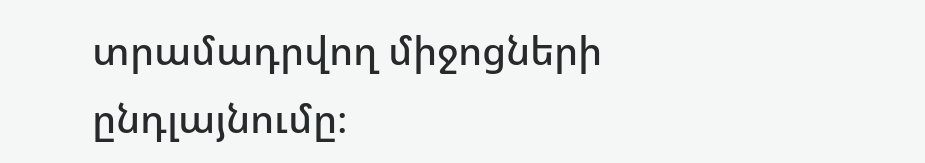տրամադրվող միջոցների ընդլայնումը։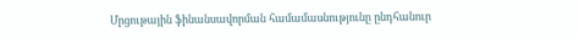Մրցութային ֆինանսավորման համամասնությունը ընդհանուր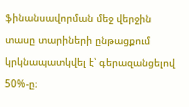ֆինանսավորման մեջ վերջին տասը տարիների ընթացքում կրկնապատկվել է՝ գերազանցելով 50%-ը։